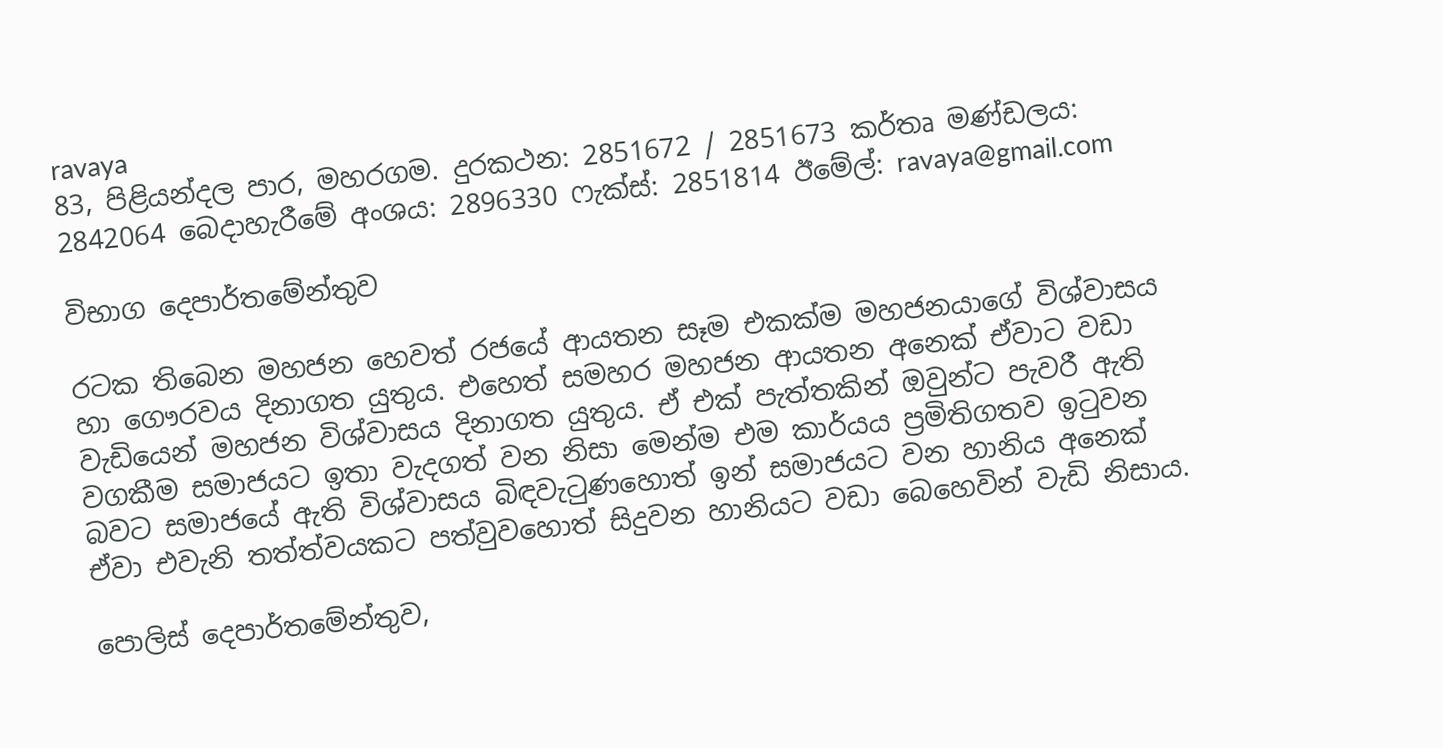ravaya
83, පිළියන්දල පාර, මහරගම. දුරකථන: 2851672 / 2851673 කර්තෘ මණ්ඩලය: 2842064 බෙදාහැරීමේ අංශය: 2896330 ෆැක්ස්: 2851814 ඊමේල්: ravaya@gmail.com

විභාග දෙපාර්තමේන්තුව

රටක තිබෙන මහජන හෙවත් රජයේ ආයතන සෑම එකක්ම මහජනයාගේ විශ්වාසය හා ගෞරවය දිනාගත යුතුය. එහෙත් සමහර මහජන ආයතන අනෙක් ඒවාට වඩා වැඩියෙන් මහජන විශ්වාසය දිනාගත යුතුය. ඒ එක් පැත්තකින් ඔවුන්ට පැවරී ඇති වගකීම සමාජයට ඉතා වැදගත් වන නිසා මෙන්ම එම කාර්යය ප්‍රමිතිගතව ඉටුවන බවට සමාජයේ ඇති විශ්වාසය බිඳවැටුණහොත් ඉන් සමාජයට වන හානිය අනෙක් ඒවා එවැනි තත්ත්වයකට පත්වුවහොත් සිදුවන හානියට වඩා බෙහෙවින් වැඩි නිසාය.

පොලිස් දෙපාර්තමේන්තුව,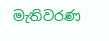මැතිවරණ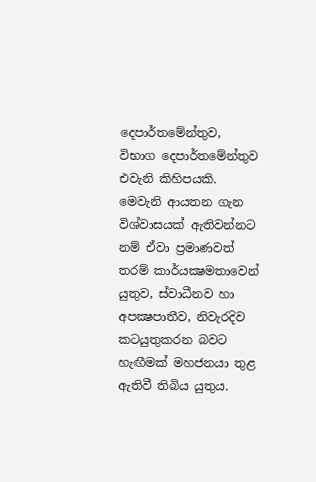දෙපාර්තමේන්තුව, විභාග දෙපාර්තමේන්තුව එවැනි කිහිපයකි. මෙවැනි ආයතන ගැන විශ්වාසයක් ඇතිවන්නට නම් ඒවා ප්‍රමාණවත් තරම් කාර්යක්‍ෂමතාවෙන් යුතුව, ස්වාධීනව හා අපක්‍ෂපාතීව, නිවැරදිව කටයුතුකරන බවට හැඟීමක් මහජනයා තුළ ඇතිවී තිබිය යුතුය.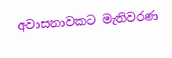අවාසනාවකට මැතිවරණ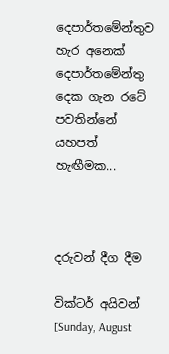දෙපාර්තමේන්තුව හැර අනෙක් දෙපාර්තමේන්තු දෙක ගැන රටේ පවතින්නේ යහපත් හැඟීමක...



දරුවන් දීග දීම

වික්ටර් අයිවන් [Sunday, August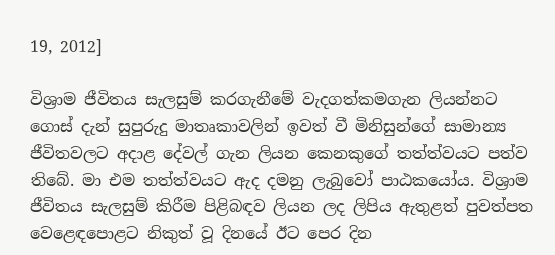19, 2012]

විශ්‍රාම ජීවිතය සැලසුම් කරගැනීමේ වැදගත්කමගැන ලියන්නට ගොස් දැන් සුපුරුදු මාතෘකාවලින් ඉවත් වී මිනිසුන්ගේ සාමාන්‍ය ජීවිතවලට අදාළ දේවල් ගැන ලියන කෙනකුගේ තත්ත්වයට පත්ව තිබේ. මා එම තත්ත්වයට ඇද දමනු ලැබුවෝ පාඨකයෝය. විශ්‍රාම ජීවිතය සැලසුම් කිරීම පිළිබඳව ලියන ලද ලිපිය ඇතුළත් පුවත්පත වෙළෙඳපොළට නිකුත් වූ දිනයේ ඊට පෙර දින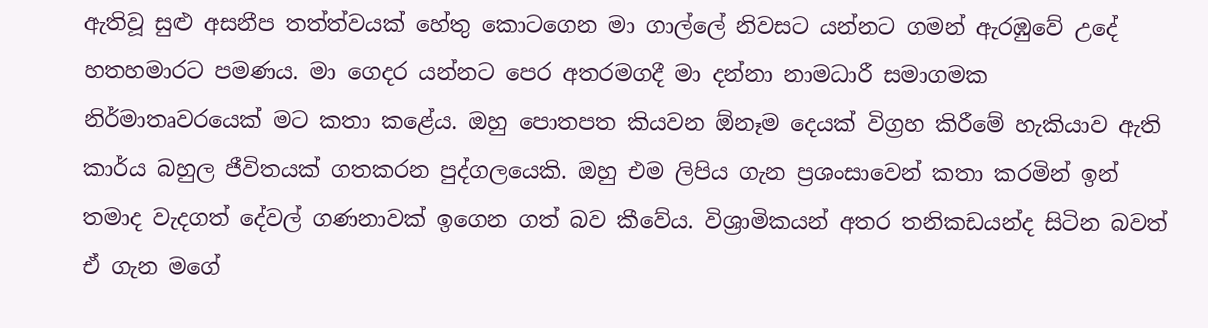ඇතිවූ සුළු අසනීප තත්ත්වයක් හේතු කොටගෙන මා ගාල්ලේ නිවසට යන්නට ගමන් ඇරඹුවේ උදේ හතහමාරට පමණය. මා ගෙදර යන්නට පෙර අතරමගදී මා දන්නා නාමධාරී සමාගමක නිර්මාතෘවරයෙක් මට කතා කළේය. ඔහු පොතපත කියවන ඕනෑම දෙයක් විග්‍රහ කිරීමේ හැකියාව ඇති කාර්ය බහුල ජීවිතයක් ගතකරන පුද්ගලයෙකි. ඔහු එම ලිපිය ගැන ප්‍රශංසාවෙන් කතා කරමින් ඉන් තමාද වැදගත් දේවල් ගණනාවක් ඉගෙන ගත් බව කීවේය. විශ්‍රාමිකයන් අතර තනිකඩයන්ද සිටින බවත් ඒ ගැන මගේ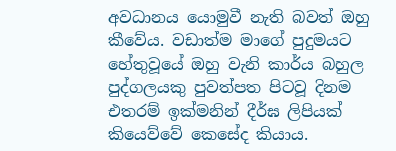අවධානය යොමුවී නැති බවත් ඔහු කීවේය. වඩාත්ම මාගේ පුදුමයට හේතුවූයේ ඔහු වැනි කාර්ය බහුල පුද්ගලයකු පුවත්පත පිටවූ දිනම එතරම් ඉක්මනින් දීර්ඝ ලිපියක් කියෙව්වේ කෙසේද කියාය.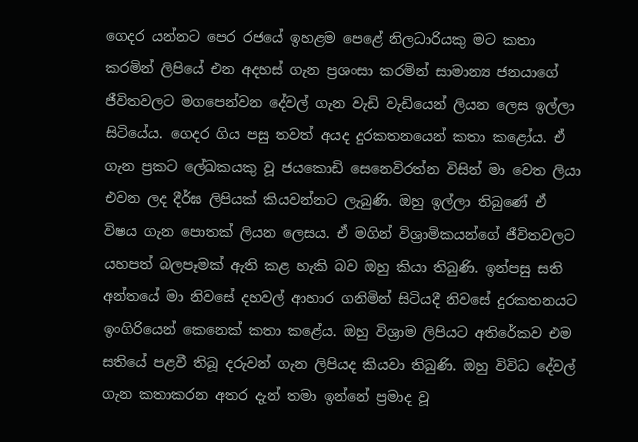ගෙදර යන්නට පෙර රජයේ ඉහළම පෙළේ නිලධාරියකු මට කතා කරමින් ලිපියේ එන අදහස් ගැන ප්‍රශංසා කරමින් සාමාන්‍ය ජනයාගේ ජීවිතවලට මගපෙන්වන දේවල් ගැන වැඩි වැඩියෙන් ලියන ලෙස ඉල්ලා සිටියේය. ගෙදර ගිය පසු තවත් අයද දුරකතනයෙන් කතා කළෝය. ඒ ගැන ප්‍රකට ලේඛකයකු වූ ජයකොඩි සෙනෙවිරත්න විසින් මා වෙත ලියා එවන ලද දීර්ඝ ලිපියක් කියවන්නට ලැබුණි. ඔහු ඉල්ලා තිබුණේ ඒ විෂය ගැන පොතක් ලියන ලෙසය. ඒ මගින් විශ්‍රාමිකයන්ගේ ජීවිතවලට යහපත් බලපෑමක් ඇති කළ හැකි බව ඔහු කියා තිබුණි. ඉන්පසු සති අන්තයේ මා නිවසේ දහවල් ආහාර ගනිමින් සිටියදී නිවසේ දුරකතනයට ඉංගිරියෙන් කෙනෙක් කතා කළේය. ඔහු විශ්‍රාම ලිපියට අතිරේකව එම සතියේ පළවී තිබූ දරුවන් ගැන ලිපියද කියවා තිබුණි. ඔහු විවිධ දේවල් ගැන කතාකරන අතර දැන් තමා ඉන්නේ ප්‍රමාද වූ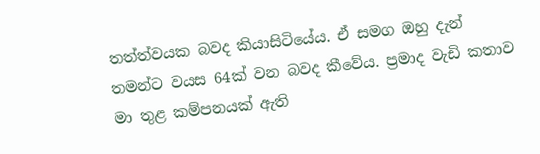තත්ත්වයක බවද කියාසිටියේය. ඒ සමග ඔහු දැන් තමන්ට වයස 64ක් වන බවද කීවේය. ප්‍රමාද වැඩි කතාව මා තුළ කම්පනයක් ඇති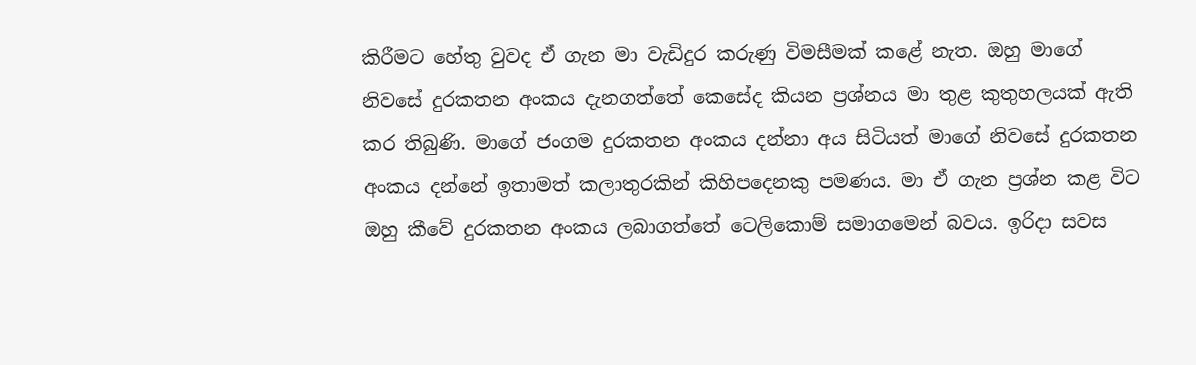කිරීමට හේතු වුවද ඒ ගැන මා වැඩිදුර කරුණු විමසීමක් කළේ නැත. ඔහු මාගේ නිවසේ දුරකතන අංකය දැනගත්තේ කෙසේද කියන ප්‍රශ්නය මා තුළ කුතුහලයක් ඇති කර තිබුණි. මාගේ ජංගම දුරකතන අංකය දන්නා අය සිටියත් මාගේ නිවසේ දුරකතන අංකය දන්නේ ඉතාමත් කලාතුරකින් කිහිපදෙනකු පමණය. මා ඒ ගැන ප්‍රශ්න කළ විට ඔහු කීවේ දුරකතන අංකය ලබාගත්තේ ටෙලිකොම් සමාගමෙන් බවය. ඉරිදා සවස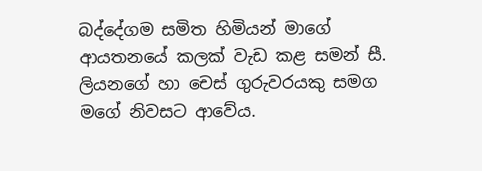බද්දේගම සමිත හිමියන් මාගේ ආයතනයේ කලක් වැඩ කළ සමන් සී. ලියනගේ හා චෙස් ගුරුවරයකු සමග මගේ නිවසට ආවේය.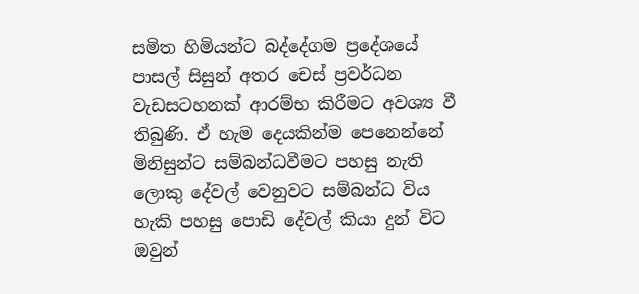සමිත හිමියන්ට බද්දේගම ප්‍රදේශයේ පාසල් සිසුන් අතර චෙස් ප්‍රවර්ධන වැඩසටහනක් ආරම්භ කිරීමට අවශ්‍ය වී තිබුණි. ඒ හැම දෙයකින්ම පෙනෙන්නේ මිනිසුන්ට සම්බන්ධවීමට පහසු නැති ලොකු දේවල් වෙනුවට සම්බන්ධ විය හැකි පහසු පොඩි දේවල් කියා දුන් විට ඔවුන්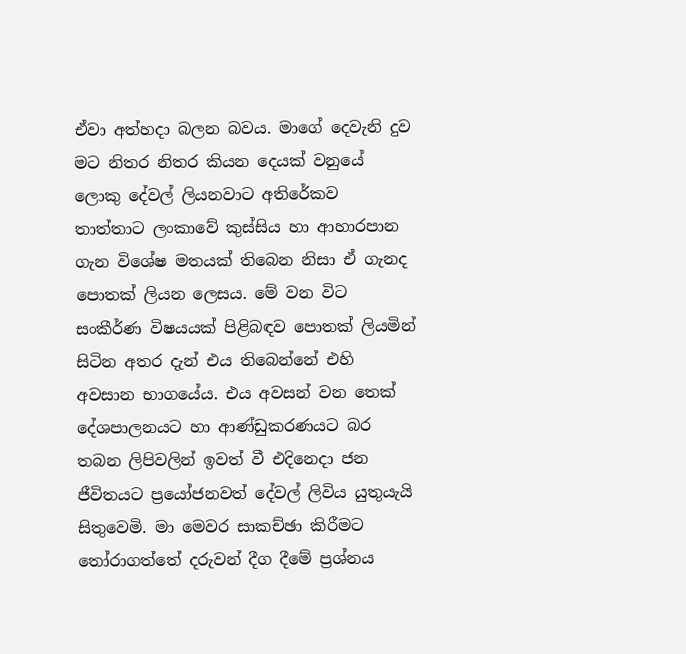ඒවා අත්හදා බලන බවය. මාගේ දෙවැනි දුව මට නිතර නිතර කියන දෙයක් වනුයේ ලොකු දේවල් ලියනවාට අතිරේකව තාත්තාට ලංකාවේ කුස්සිය හා ආහාරපාන ගැන විශේෂ මතයක් තිබෙන නිසා ඒ ගැනද පොතක් ලියන ලෙසය. මේ වන විට සංකීර්ණ විෂයයක් පිළිබඳව පොතක් ලියමින් සිටින අතර දැන් එය තිබෙන්නේ එහි අවසාන භාගයේය. එය අවසන් වන තෙක් දේශපාලනයට හා ආණ්ඩුකරණයට බර තබන ලිපිවලින් ඉවත් වී එදිනෙදා ජන ජීවිතයට ප්‍රයෝජනවත් දේවල් ලිවිය යුතුයැයි සිතුවෙමි. මා මෙවර සාකච්ඡා කිරීමට තෝරාගත්තේ දරුවන් දීග දීමේ ප්‍රශ්නය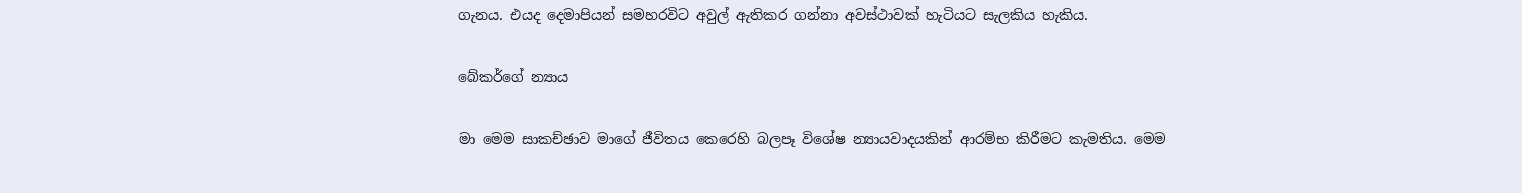ගැනය. එයද දෙමාපියන් සමහරවිට අවුල් ඇතිකර ගන්නා අවස්ථාවක් හැටියට සැලකිය හැකිය.

බේකර්ගේ න්‍යාය

මා මෙම සාකච්ඡාව මාගේ ජීවිතය කෙරෙහි බලපෑ විශේෂ න්‍යායවාදයකින් ආරම්භ කිරීමට කැමතිය. මෙම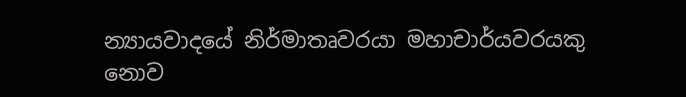න්‍යායවාදයේ නිර්මාතෘවරයා මහාචාර්යවරයකු නොව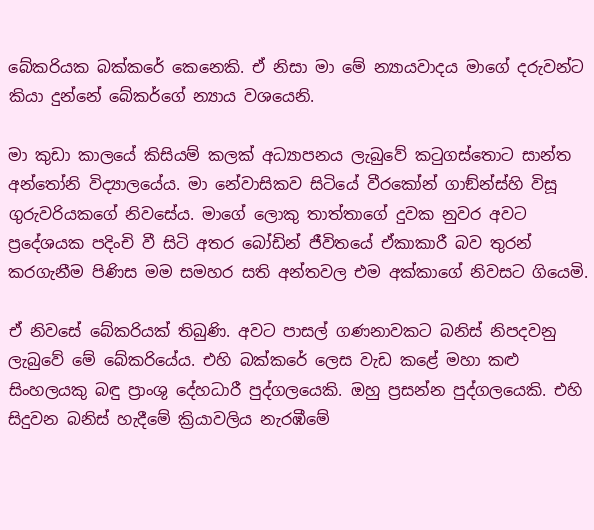බේකරියක බක්කරේ කෙනෙකි. ඒ නිසා මා මේ න්‍යායවාදය මාගේ දරුවන්ට කියා දුන්නේ බේකර්ගේ න්‍යාය වශයෙනි.

මා කුඩා කාලයේ කිසියම් කලක් අධ්‍යාපනය ලැබුවේ කටුගස්තොට සාන්ත අන්තෝනි විද්‍යාලයේය. මා නේවාසිකව සිටියේ වීරකෝන් ගාඞ්න්ස්හි විසූ ගුරුවරියකගේ නිවසේය. මාගේ ලොකු තාත්තාගේ දුවක නුවර අවට ප්‍රදේශයක පදිංචි වී සිටි අතර බෝඩින් ජීවිතයේ ඒකාකාරී බව තුරන් කරගැනීම පිණිස මම සමහර සති අන්තවල එම අක්කාගේ නිවසට ගියෙමි.

ඒ නිවසේ බේකරියක් තිබුණි. අවට පාසල් ගණනාවකට බනිස් නිපදවනු ලැබුවේ මේ බේකරියේය. එහි බක්කරේ ලෙස වැඩ කළේ මහා කළු සිංහලයකු බඳු ප්‍රාංශු දේහධාරී පුද්ගලයෙකි. ඔහු ප්‍රසන්න පුද්ගලයෙකි. එහි සිදුවන බනිස් හැදීමේ ක්‍රියාවලිය නැරඹීමේ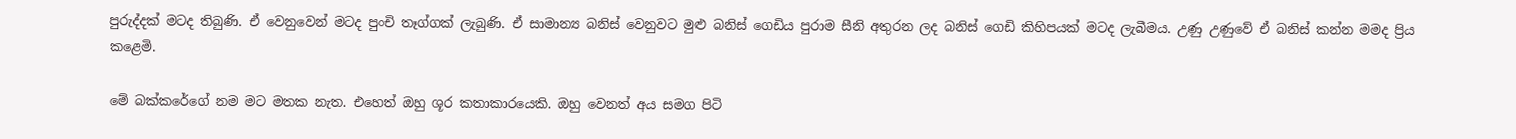පුරුද්දක් මටද තිබුණි. ඒ වෙනුවෙන් මටද පුංචි තෑග්ගක් ලැබුණි. ඒ සාමාන්‍ය බනිස් වෙනුවට මුළු බනිස් ගෙඩිය පුරාම සීනි අතුරන ලද බනිස් ගෙඩි කිහිපයක් මටද ලැබීමය. උණු උණුවේ ඒ බනිස් කන්න මමද ප්‍රිය කළෙමි.

මේ බක්කරේගේ නම මට මතක නැත. එහෙත් ඔහු ශූර කතාකාරයෙකි. ඔහු වෙනත් අය සමග පිටි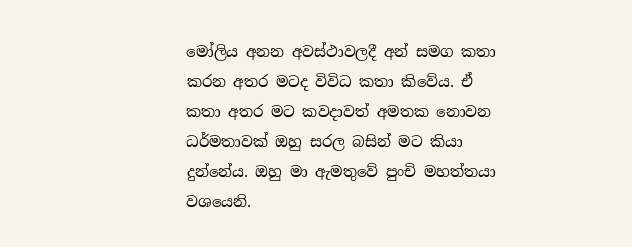මෝලිය අනන අවස්ථාවලදී අන් සමග කතා කරන අතර මටද විවිධ කතා කිවේය. ඒ කතා අතර මට කවදාවත් අමතක නොවන ධර්මතාවක් ඔහු සරල බසින් මට කියා දුන්නේය. ඔහු මා ඇමතුවේ පුංචි මහත්තයා වශයෙනි.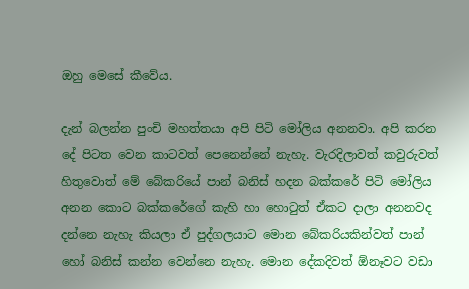ඔහු මෙසේ කීවේය.

දැන් බලන්න පුංචි මහත්තයා අපි පිටි මෝලිය අනනවා. අපි කරන දේ පිටත වෙන කාටවත් පෙනෙන්නේ නැහැ. වැරදිලාවත් කවුරුවත් හිතුවොත් මේ බේකරියේ පාන් බනිස් හදන බක්කරේ පිටි මෝලිය අනන කොට බක්කරේගේ කැහි හා හොටුත් ඒකට දාලා අනනවද දන්නෙ නැහැ කියලා ඒ පුද්ගලයාට මොන බේකරියකින්වත් පාන් හෝ බනිස් කන්න වෙන්නෙ නැහැ. මොන දේකදිවත් ඕනෑවට වඩා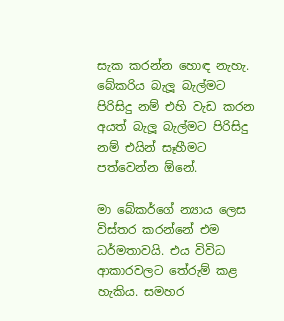සැක කරන්න හොඳ නැහැ. බේකරිය බැලූ බැල්මට පිරිසිදු නම් එහි වැඩ කරන අයත් බැලූ බැල්මට පිරිසිදු නම් එයින් සෑහීමට පත්වෙන්න ඕනේ.

මා බේකර්ගේ න්‍යාය ලෙස විස්තර කරන්නේ එම ධර්මතාවයි. එය විවිධ ආකාරවලට තේරුම් කළ හැකිය. සමහර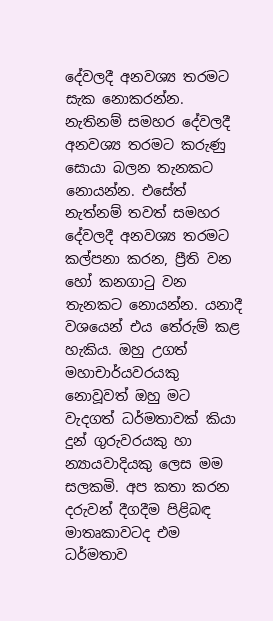දේවලදී අනවශ්‍ය තරමට සැක නොකරන්න. නැතිනම් සමහර දේවලදී අනවශ්‍ය තරමට කරුණු සොයා බලන තැනකට නොයන්න. එසේත් නැත්නම් තවත් සමහර දේවලදී අනවශ්‍ය තරමට කල්පනා කරන, ප්‍රීති වන හෝ කනගාටු වන තැනකට නොයන්න. යනාදී වශයෙන් එය තේරුම් කළ හැකිය. ඔහු උගත් මහාචාර්යවරයකු නොවූවත් ඔහු මට වැදගත් ධර්මතාවක් කියා දුන් ගුරුවරයකු හා න්‍යායවාදියකු ලෙස මම සලකමි. අප කතා කරන දරුවන් දීගදීම පිළිබඳ මාතෘකාවටද එම ධර්මතාව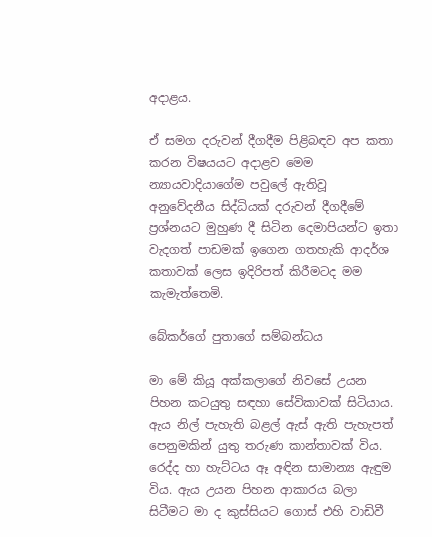අදාළය.

ඒ සමග දරුවන් දීගදීම පිළිබඳව අප කතා කරන විෂයයට අදාළව මෙම න්‍යායවාදියාගේම පවුලේ ඇතිවූ අනුවේදනීය සිද්ධියක් දරුවන් දීගදීමේ ප්‍රශ්නයට මුහුණ දී සිටින දෙමාපියන්ට ඉතා වැදගත් පාඩමක් ඉගෙන ගතහැකි ආදර්ශ කතාවක් ලෙස ඉදිරිපත් කිරීමටද මම කැමැත්තෙමි.

බේකර්ගේ පුතාගේ සම්බන්ධය

මා මේ කියූ අක්කලාගේ නිවසේ උයන පිහන කටයුතු සඳහා සේවිකාවක් සිටියාය. ඇය නිල් පැහැති බළල් ඇස් ඇති පැහැපත් පෙනුමකින් යුතු තරුණ කාන්තාවක් විය. රෙද්ද හා හැට්ටය ඈ අඳින සාමාන්‍ය ඇඳුම විය. ඇය උයන පිහන ආකාරය බලා සිටීමට මා ද කුස්සියට ගොස් එහි වාඩිවී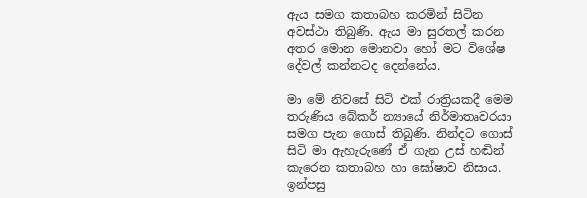ඇය සමග කතාබහ කරමින් සිටින අවස්ථා තිබුණි. ඇය මා සුරතල් කරන අතර මොන මොනවා හෝ මට විශේෂ දේවල් කන්නටද දෙන්නේය.

මා මේ නිවසේ සිටි එක් රාත්‍රියකදී මෙම තරුණිය බේකර් න්‍යායේ නිර්මාතෘවරයා සමග පැන ගොස් තිබුණි. නින්දට ගොස් සිටි මා ඇහැරුණේ ඒ ගැන උස් හඬින් කැරෙන කතාබහ හා ඝෝෂාව නිසාය. ඉන්පසු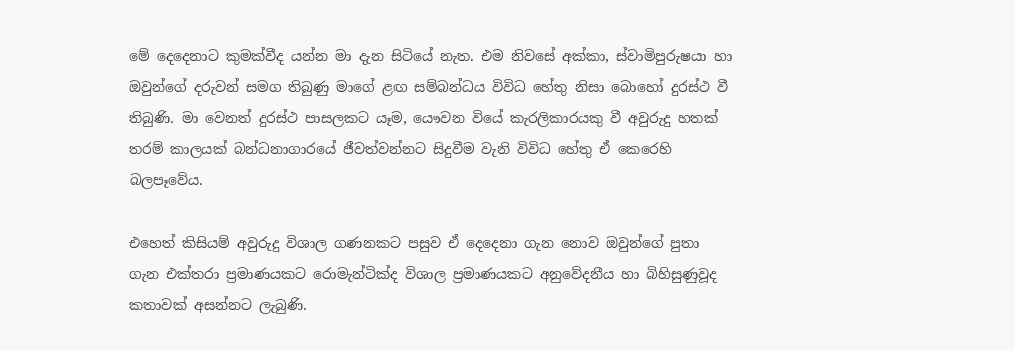මේ දෙදෙනාට කුමක්වීද යන්න මා දැන සිටියේ නැත. එම නිවසේ අක්කා, ස්වාමිපුරුෂයා හා ඔවුන්ගේ දරුවන් සමග තිබුණු මාගේ ළඟ සම්බන්ධය විවිධ හේතු නිසා බොහෝ දුරස්ථ වී තිබුණි. මා වෙනත් දුරස්ථ පාසලකට යෑම, යෞවන වියේ කැරලිකාරයකු වී අවුරුදු හතක් තරම් කාලයක් බන්ධනාගාරයේ ජීවත්වන්නට සිදුවීම වැනි විවිධ හේතු ඒ කෙරෙහි බලපෑවේය.

එහෙත් කිසියම් අවුරුදු විශාල ගණනකට පසුව ඒ දෙදෙනා ගැන නොව ඔවුන්ගේ පුතා ගැන එක්තරා ප්‍රමාණයකට රොමැන්ටික්ද විශාල ප්‍රමාණයකට අනුවේදනීය හා බිහිසුණුවූද කතාවක් අසන්නට ලැබුණි.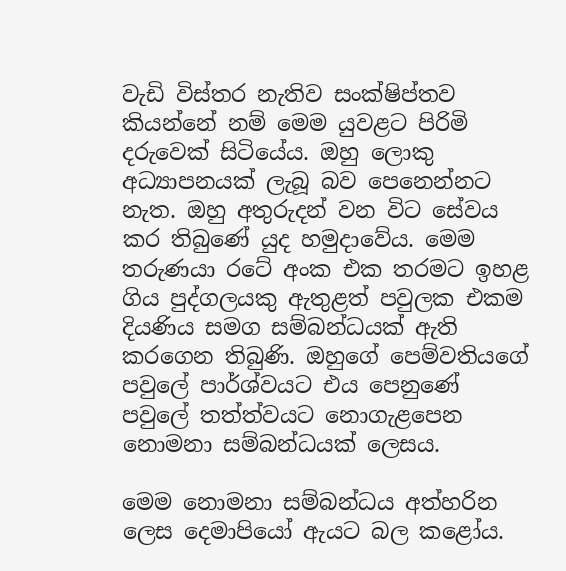වැඩි විස්තර නැතිව සංක්ෂිප්තව කියන්නේ නම් මෙම යුවළට පිරිමි දරුවෙක් සිටියේය. ඔහු ලොකු අධ්‍යාපනයක් ලැබූ බව පෙනෙන්නට නැත. ඔහු අතුරුදන් වන විට සේවය කර තිබුණේ යුද හමුදාවේය. මෙම තරුණයා රටේ අංක එක තරමට ඉහළ ගිය පුද්ගලයකු ඇතුළත් පවුලක එකම දියණිය සමග සම්බන්ධයක් ඇති කරගෙන තිබුණි. ඔහුගේ පෙම්වතියගේ පවුලේ පාර්ශ්වයට එය පෙනුණේ පවුලේ තත්ත්වයට නොගැළපෙන නොමනා සම්බන්ධයක් ලෙසය.

මෙම නොමනා සම්බන්ධය අත්හරින ලෙස දෙමාපියෝ ඇයට බල කළෝය.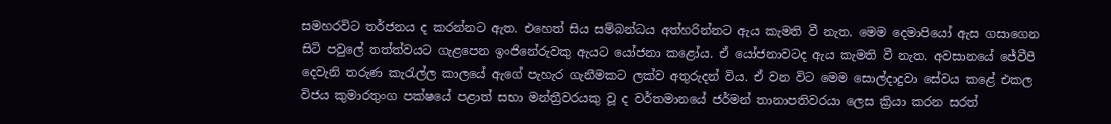සමහරවිට තර්ජනය ද කරන්නට ඇත. එහෙත් සිය සම්බන්ධය අත්හරින්නට ඇය කැමති වී නැත. මෙම දෙමාපියෝ ඇස ගසාගෙන සිටි පවුලේ තත්ත්වයට ගැළපෙන ඉංජිනේරුවකු ඇයට යෝජනා කළෝය. ඒ යෝජනාවටද ඇය කැමති වී නැත. අවසානයේ ජේවීපී දෙවැනි තරුණ කැරැල්ල කාලයේ ඇගේ පැහැර ගැනීමකට ලක්ව අතුරුදන් විය. ඒ වන විට මෙම සොල්දාදුවා සේවය කළේ එකල විජය කුමාරතුංග පක්ෂයේ පළාත් සභා මන්ත්‍රීවරයකු වූ ද වර්තමානයේ ජර්මන් තානාපතිවරයා ලෙස ක්‍රියා කරන සරත්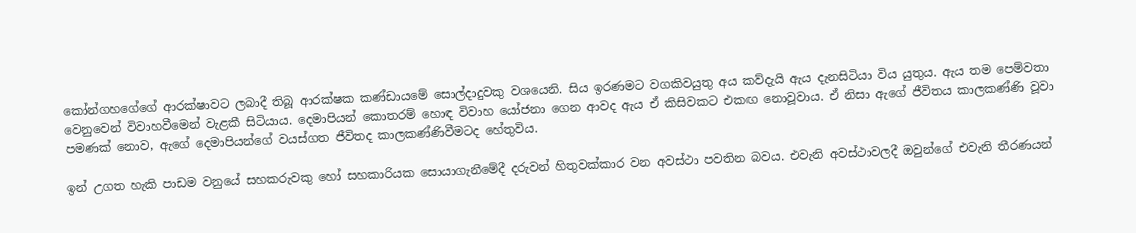කෝන්ගහගේගේ ආරක්ෂාවට ලබාදී තිබූ ආරක්ෂක කණ්ඩායමේ සොල්දාදුවකු වශයෙනි. සිය ඉරණමට වගකිවයුතු අය කව්දැයි ඇය දැනසිටියා විය යුතුය. ඇය තම පෙම්වතා වෙනුවෙන් විවාහවීමෙන් වැළකී සිටියාය. දෙමාපියන් කොතරම් හොඳ විවාහ යෝජනා ගෙන ආවද ඇය ඒ කිසිවකට එකඟ නොවූවාය. ඒ නිසා ඇගේ ජීවිතය කාලකණ්ණි වූවා පමණක් නොව, ඇගේ දෙමාපියන්ගේ වයස්ගත ජීවිතද කාලකණ්ණිවීමටද හේතුවිය.

ඉන් උගත හැකි පාඩම වනුයේ සහකරුවකු හෝ සහකාරියක සොයාගැනීමේදී දරුවන් හිතුවක්කාර වන අවස්ථා පවතින බවය. එවැනි අවස්ථාවලදී ඔවුන්ගේ එවැනි තීරණයන්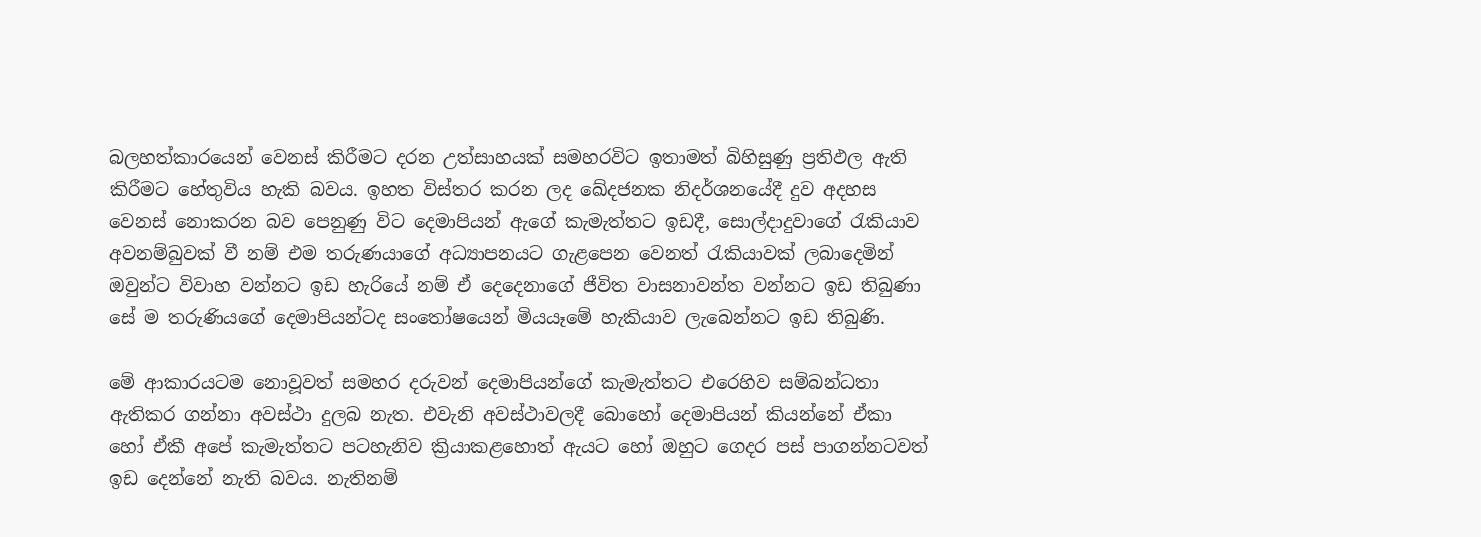බලහත්කාරයෙන් වෙනස් කිරීමට දරන උත්සාහයක් සමහරවිට ඉතාමත් බිහිසුණු ප්‍රතිඵල ඇති කිරීමට හේතුවිය හැකි බවය. ඉහත විස්තර කරන ලද ඛේදජනක නිදර්ශනයේදී දුව අදහස වෙනස් නොකරන බව පෙනුණු විට දෙමාපියන් ඇගේ කැමැත්තට ඉඩදී, සොල්දාදුවාගේ රැකියාව අවනම්බුවක් වී නම් එම තරුණයාගේ අධ්‍යාපනයට ගැළපෙන වෙනත් රැකියාවක් ලබාදෙමින් ඔවුන්ට විවාහ වන්නට ඉඩ හැරියේ නම් ඒ දෙදෙනාගේ ජීවිත වාසනාවන්ත වන්නට ඉඩ තිබුණා සේ ම තරුණියගේ දෙමාපියන්ටද සංතෝෂයෙන් මියයෑමේ හැකියාව ලැබෙන්නට ඉඩ තිබුණි.

මේ ආකාරයටම නොවූවත් සමහර දරුවන් දෙමාපියන්ගේ කැමැත්තට එරෙහිව සම්බන්ධතා ඇතිකර ගන්නා අවස්ථා දුලබ නැත. එවැනි අවස්ථාවලදී බොහෝ දෙමාපියන් කියන්නේ ඒකා හෝ ඒකී අපේ කැමැත්තට පටහැනිව ක්‍රියාකළහොත් ඇයට හෝ ඔහුට ගෙදර පස් පාගන්නටවත් ඉඩ දෙන්නේ නැති බවය. නැතිනම්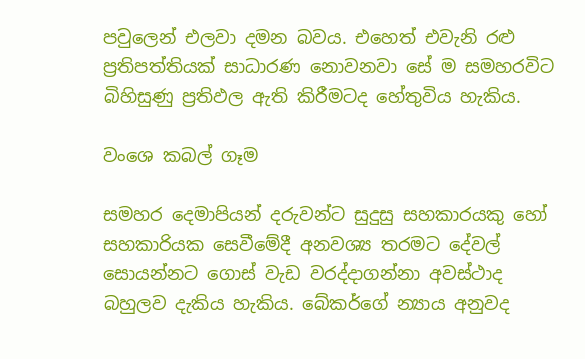පවුලෙන් එලවා දමන බවය. එහෙත් එවැනි රළු ප්‍රතිපත්තියක් සාධාරණ නොවනවා සේ ම සමහරවිට බිහිසුණු ප්‍රතිඵල ඇති කිරීමටද හේතුවිය හැකිය.

වංශෙ කබල් ගෑම

සමහර දෙමාපියන් දරුවන්ට සුදුසු සහකාරයකු හෝ සහකාරියක සෙවීමේදී අනවශ්‍ය තරමට දේවල් සොයන්නට ගොස් වැඩ වරද්දාගන්නා අවස්ථාද බහුලව දැකිය හැකිය. බේකර්ගේ න්‍යාය අනුවද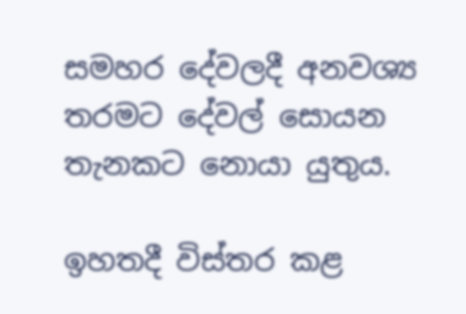සමහර දේවලදී අනවශ්‍ය තරමට දේවල් සොයන තැනකට නොයා යුතුය.

ඉහතදී විස්තර කළ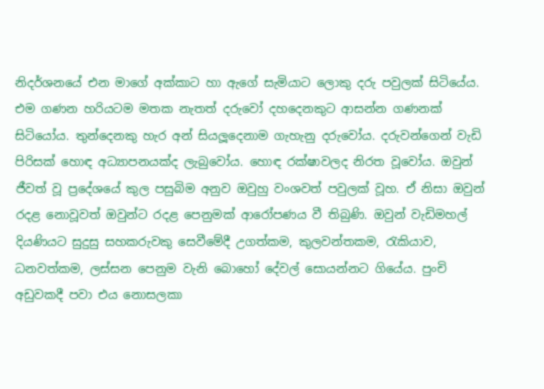නිදර්ශනයේ එන මාගේ අක්කාට හා ඇගේ සැමියාට ලොකු දරු පවුලක් සිටියේය. එම ගණන හරියටම මතක නැතත් දරුවෝ දහදෙනකුට ආසන්න ගණනක් සිටියෝය. තුන්දෙනකු හැර අන් සියලූදෙනාම ගැහැනු දරුවෝය. දරුවන්ගෙන් වැඩි පිරිසක් හොඳ අධ්‍යාපනයක්ද ලැබුවෝය. හොඳ රක්ෂාවලද නිරත වූවෝය. ඔවුන් ජීවත් වූ ප්‍රදේශයේ කුල පසුබිම අනුව ඔවුහු වංශවත් පවුලක් වූහ. ඒ නිසා ඔවුන් රදළ නොවූවත් ඔවුන්ට රදළ පෙනුමක් ආරෝපණය වී තිබුණි. ඔවුන් වැඩිමහල් දියණියට සුදුසු සහකරුවකු සෙවීමේදී උගත්කම, කුලවන්තකම, රැකියාව, ධනවත්කම, ලස්සන පෙනුම වැනි බොහෝ දේවල් සොයන්නට ගියේය. පුංචි අඩුවකදී පවා එය නොසලකා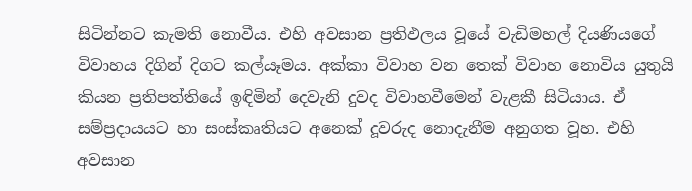සිටින්නට කැමති නොවීය. එහි අවසාන ප්‍රතිඵලය වූයේ වැඩිමහල් දියණියගේ විවාහය දිගින් දිගට කල්යෑමය. අක්කා විවාහ වන තෙක් විවාහ නොවිය යුතුයි කියන ප්‍රතිපත්තියේ ඉඳිමින් දෙවැනි දුවද විවාහවීමෙන් වැළකී සිටියාය. ඒ සම්ප්‍රදායයට හා සංස්කෘතියට අනෙක් දූවරුද නොදැනීම අනුගත වූහ. එහි අවසාන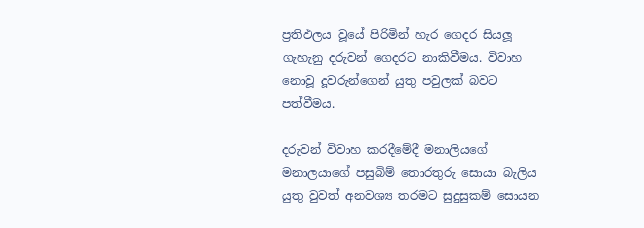ප්‍රතිඵලය වූයේ පිරිමින් හැර ගෙදර සියලූ ගැහැනු දරුවන් ගෙදරට නාකිවීමය. විවාහ නොවූ දූවරුන්ගෙන් යුතු පවුලක් බවට පත්වීමය.

දරුවන් විවාහ කරදීමේදී මනාලියගේ මනාලයාගේ පසුබිම් තොරතුරු සොයා බැලිය යුතු වුවත් අනවශ්‍ය තරමට සුදුසුකම් සොයන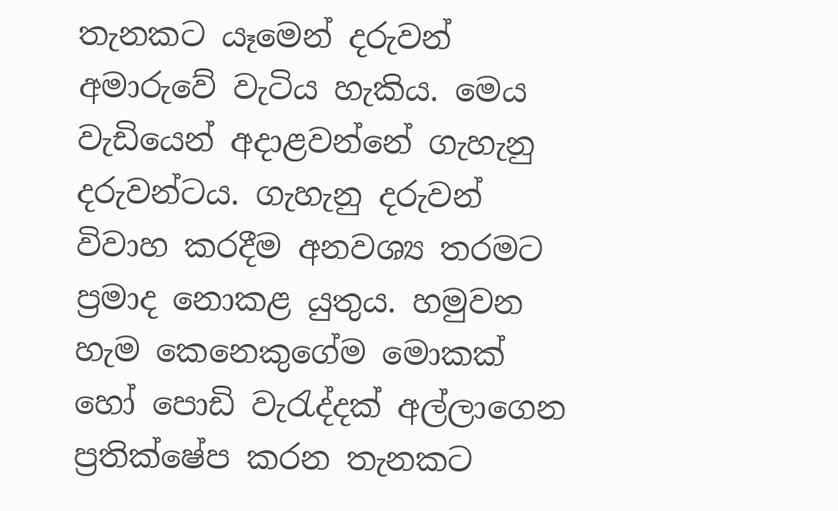තැනකට යෑමෙන් දරුවන් අමාරුවේ වැටිය හැකිය. මෙය වැඩියෙන් අදාළවන්නේ ගැහැනු දරුවන්ටය. ගැහැනු දරුවන් විවාහ කරදීම අනවශ්‍ය තරමට ප්‍රමාද නොකළ යුතුය. හමුවන හැම කෙනෙකුගේම මොකක් හෝ පොඩි වැරැද්දක් අල්ලාගෙන ප්‍රතික්ෂේප කරන තැනකට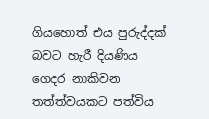ගියහොත් එය පුරුද්දක් බවට හැරී දියණිය ගෙදර නාකිවන තත්ත්වයකට පත්විය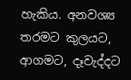හැකිය. අනවශ්‍ය තරමට කුලයට, ආගමට, දෑවැද්දට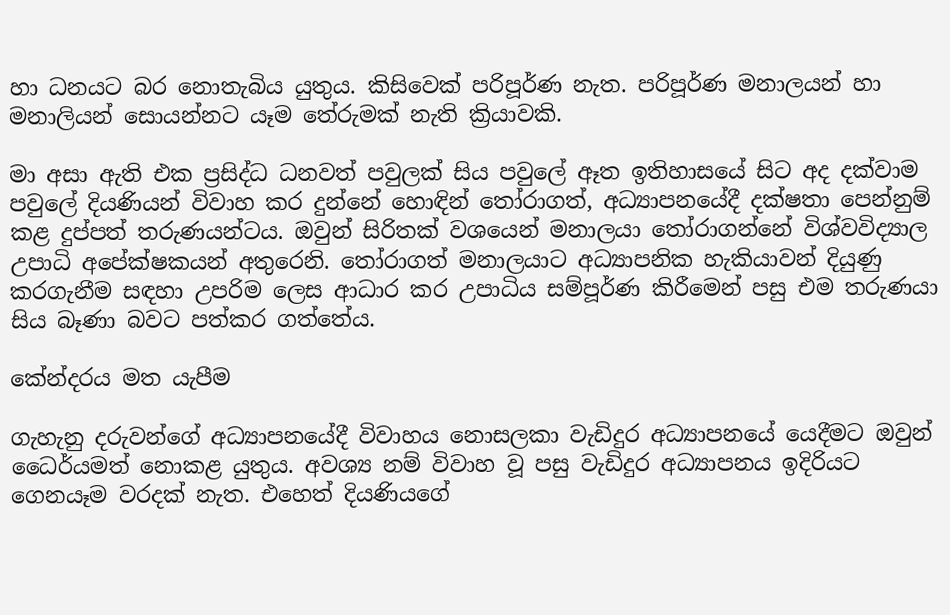හා ධනයට බර නොතැබිය යුතුය. කිසිවෙක් පරිපූර්ණ නැත. පරිපූර්ණ මනාලයන් හා මනාලියන් සොයන්නට යෑම තේරුමක් නැති ක්‍රියාවකි.

මා අසා ඇති එක ප්‍රසිද්ධ ධනවත් පවුලක් සිය පවුලේ ඈත ඉතිහාසයේ සිට අද දක්වාම පවුලේ දියණියන් විවාහ කර දුන්නේ හොඳින් තෝරාගත්, අධ්‍යාපනයේදී දක්ෂතා පෙන්නුම් කළ දුප්පත් තරුණයන්ටය. ඔවුන් සිරිතක් වශයෙන් මනාලයා තෝරාගන්නේ විශ්වවිද්‍යාල උපාධි අපේක්ෂකයන් අතුරෙනි. තෝරාගත් මනාලයාට අධ්‍යාපනික හැකියාවන් දියුණු කරගැනීම සඳහා උපරිම ලෙස ආධාර කර උපාධිය සම්පූර්ණ කිරීමෙන් පසු එම තරුණයා සිය බෑණා බවට පත්කර ගත්තේය.

කේන්දරය මත යැපීම

ගැහැනු දරුවන්ගේ අධ්‍යාපනයේදී විවාහය නොසලකා වැඩිදුර අධ්‍යාපනයේ යෙදීමට ඔවුන් ධෛර්යමත් නොකළ යුතුය. අවශ්‍ය නම් විවාහ වූ පසු වැඩිදුර අධ්‍යාපනය ඉදිරියට ගෙනයෑම වරදක් නැත. එහෙත් දියණියගේ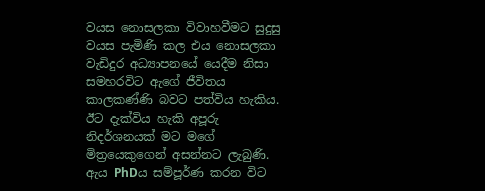වයස නොසලකා විවාහවීමට සුදුසු වයස පැමිණි කල එය නොසලකා වැඩිදුර අධ්‍යාපනයේ යෙදීම නිසා සමහරවිට ඇගේ ජීවිතය කාලකණ්ණි බවට පත්විය හැකිය. ඊට දැක්විය හැකි අපූරු නිදර්ශනයක් මට මගේ මිත්‍රයෙකුගෙන් අසන්නට ලැබුණි. ඇය PhDය සම්පූර්ණ කරන විට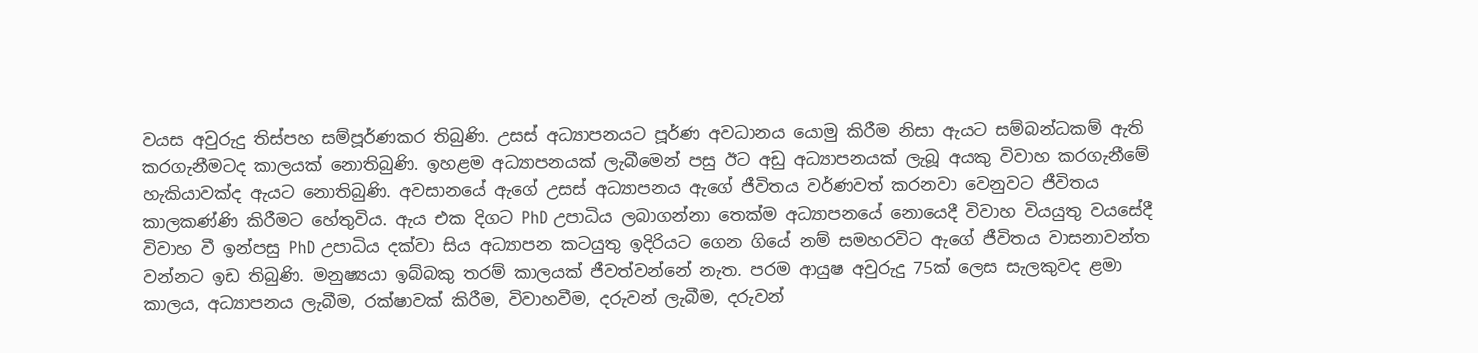වයස අවුරුදු තිස්පහ සම්පූර්ණකර තිබුණි. උසස් අධ්‍යාපනයට පූර්ණ අවධානය යොමු කිරීම නිසා ඇයට සම්බන්ධකම් ඇති කරගැනීමටද කාලයක් නොතිබුණි. ඉහළම අධ්‍යාපනයක් ලැබීමෙන් පසු ඊට අඩු අධ්‍යාපනයක් ලැබූ අයකු විවාහ කරගැනීමේ හැකියාවක්ද ඇයට නොතිබුණි. අවසානයේ ඇගේ උසස් අධ්‍යාපනය ඇගේ ජීවිතය වර්ණවත් කරනවා වෙනුවට ජීවිතය කාලකණ්ණි කිරීමට හේතුවිය. ඇය එක දිගට PhD උපාධිය ලබාගන්නා තෙක්ම අධ්‍යාපනයේ නොයෙදී විවාහ වියයුතු වයසේදී විවාහ වී ඉන්පසු PhD උපාධිය දක්වා සිය අධ්‍යාපන කටයුතු ඉදිරියට ගෙන ගියේ නම් සමහරවිට ඇගේ ජීවිතය වාසනාවන්ත වන්නට ඉඩ තිබුණි. මනුෂ්‍යයා ඉබ්බකු තරම් කාලයක් ජීවත්වන්නේ නැත. පරම ආයුෂ අවුරුදු 75ක් ලෙස සැලකුවද ළමා කාලය, අධ්‍යාපනය ලැබීම, රක්ෂාවක් කිරීම, විවාහවීම, දරුවන් ලැබීම, දරුවන්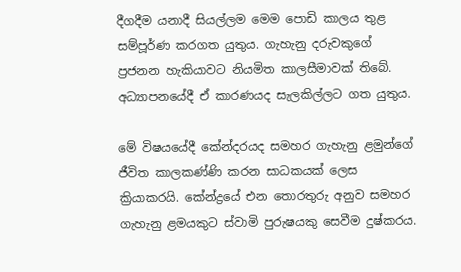දීගදීම යනාදී සියල්ලම මෙම පොඩි කාලය තුළ සම්පූර්ණ කරගත යුතුය. ගැහැනු දරුවකුගේ ප්‍රජනන හැකියාවට නියමිත කාලසීමාවක් තිබේ. අධ්‍යාපනයේදී ඒ කාරණයද සැලකිල්ලට ගත යුතුය.

මේ විෂයයේදී කේන්දරයද සමහර ගැහැනු ළමුන්ගේ ජීවිත කාලකණ්ණි කරන සාධකයක් ලෙස ක්‍රියාකරයි. කේන්ද්‍රයේ එන තොරතුරු අනුව සමහර ගැහැනු ළමයකුට ස්වාමි පුරුෂයකු සෙවීම දුෂ්කරය.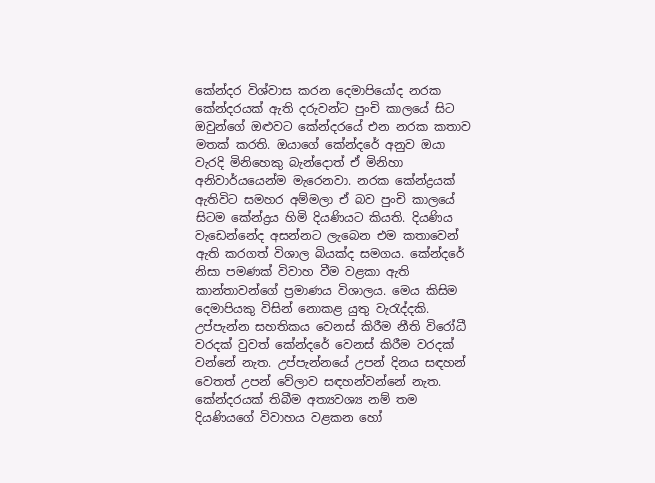කේන්දර විශ්වාස කරන දෙමාපියෝද නරක කේන්දරයක් ඇති දරුවන්ට පුංචි කාලයේ සිට ඔවුන්ගේ ඔළුවට කේන්දරයේ එන නරක කතාව මතක් කරති. ඔයාගේ කේන්දරේ අනුව ඔයා වැරදි මිනිහෙකු බැන්දොත් ඒ මිනිහා අනිවාර්යයෙන්ම මැරෙනවා. නරක කේන්ද්‍රයක් ඇතිවිට සමහර අම්මලා ඒ බව පුංචි කාලයේ සිටම කේන්ද්‍රය හිමි දියණියට කියති. දියණිය වැඩෙන්නේද අසන්නට ලැබෙන එම කතාවෙන් ඇති කරගත් විශාල බියක්ද සමගය. කේන්දරේ නිසා පමණක් විවාහ වීම වළකා ඇති කාන්තාවන්ගේ ප්‍රමාණය විශාලය. මෙය කිසිම දෙමාපියකු විසින් නොකළ යුතු වැරැද්දකි. උප්පැන්න සහතිකය වෙනස් කිරීම නීති විරෝධී වරදක් වුවත් කේන්දරේ වෙනස් කිරීම වරදක් වන්නේ නැත. උප්පැන්නයේ උපන් දිනය සඳහන් වෙතත් උපන් වේලාව සඳහන්වන්නේ නැත. කේන්දරයක් තිබීම අත්‍යවශ්‍ය නම් තම දියණියගේ විවාහය වළකන හෝ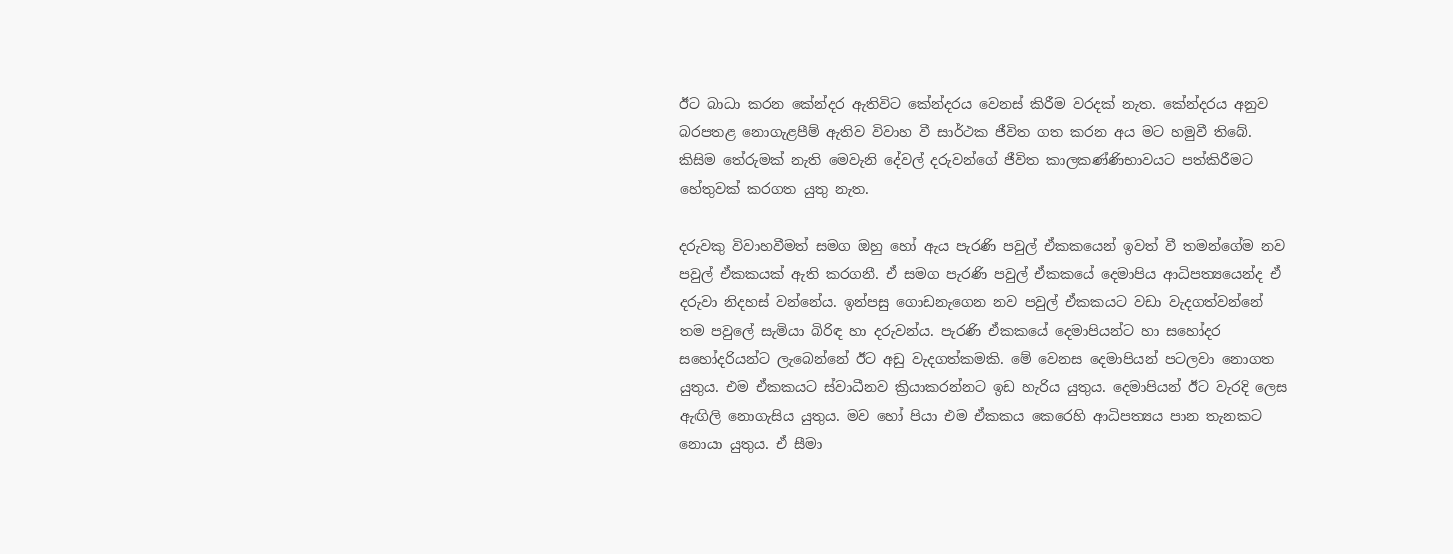ඊට බාධා කරන කේන්දර ඇතිවිට කේන්දරය වෙනස් කිරීම වරදක් නැත. කේන්දරය අනුව බරපතළ නොගැළපීම් ඇතිව විවාහ වී සාර්ථක ජීවිත ගත කරන අය මට හමුවී තිබේ. කිසිම තේරුමක් නැති මෙවැනි දේවල් දරුවන්ගේ ජීවිත කාලකණ්ණිභාවයට පත්කිරීමට හේතුවක් කරගත යුතු නැත.

දරුවකු විවාහවීමත් සමග ඔහු හෝ ඇය පැරණි පවුල් ඒකකයෙන් ඉවත් වී තමන්ගේම නව පවුල් ඒකකයක් ඇති කරගනී. ඒ සමග පැරණි පවුල් ඒකකයේ දෙමාපිය ආධිපත්‍යයෙන්ද ඒ දරුවා නිදහස් වන්නේය. ඉන්පසු ගොඩනැගෙන නව පවුල් ඒකකයට වඩා වැදගත්වන්නේ තම පවුලේ සැමියා බිරිඳ හා දරුවන්ය. පැරණි ඒකකයේ දෙමාපියන්ට හා සහෝදර සහෝදරියන්ට ලැබෙන්නේ ඊට අඩු වැදගත්කමකි. මේ වෙනස දෙමාපියන් පටලවා නොගත යුතුය. එම ඒකකයට ස්වාධීනව ක්‍රියාකරන්නට ඉඩ හැරිය යුතුය. දෙමාපියන් ඊට වැරදි ලෙස ඇඟිලි නොගැසිය යුතුය. මව හෝ පියා එම ඒකකය කෙරෙහි ආධිපත්‍යය පාන තැනකට නොයා යුතුය. ඒ සීමා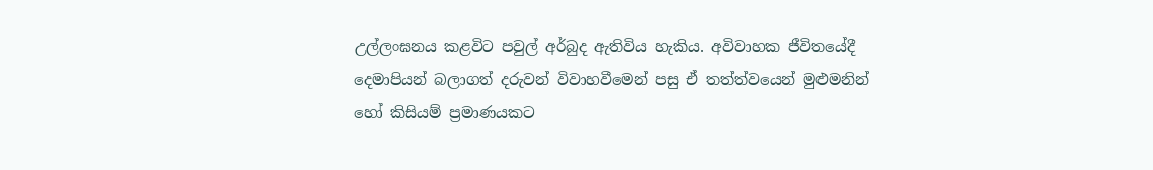උල්ලංඝනය කළවිට පවුල් අර්බුද ඇතිවිය හැකිය. අවිවාහක ජීවිතයේදී දෙමාපියන් බලාගත් දරුවන් විවාහවීමෙන් පසු ඒ තත්ත්වයෙන් මුළුමනින් හෝ කිසියම් ප්‍රමාණයකට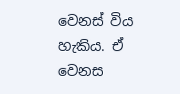වෙනස් විය හැකිය. ඒ වෙනස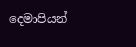දෙමාපියන්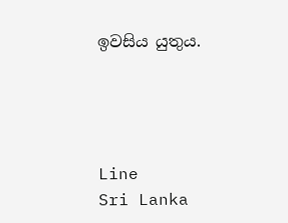ඉවසිය යුතුය.




Line
Sri Lanka